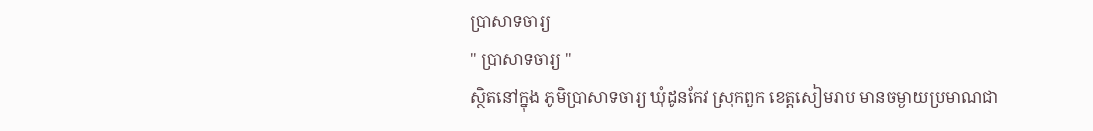ប្រាសាទចារ្យ
" ប្រាសាទចារ្យ "
ស្ថិតនៅក្នុង ភូមិប្រាសាទចារ្យ ឃុំដូនកែវ ស្រុកពួក ខេត្តសៀមរាប មានចម្ងាយប្រមាណជា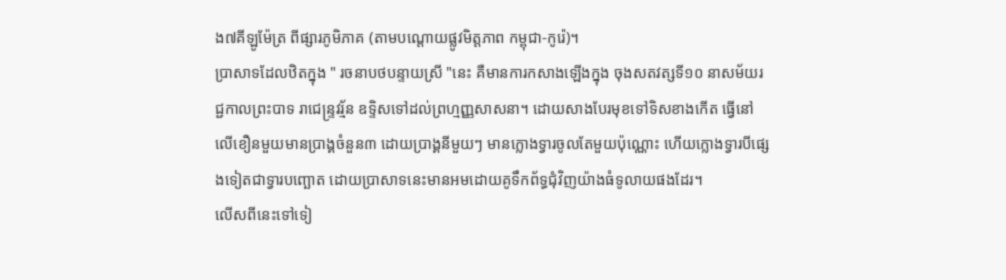ង៧គីឡូម៉ែត្រ ពីផ្សារភូមិភាគ (តាមបណ្ដោយផ្លូវមិត្តភាព កម្ពុជា-កូរ៉េ)។
ប្រាសាទដែលឋិតក្នុង " រចនាបថបន្ទាយស្រី "នេះ គឺមានការកសាងឡើងក្នុង ចុងសតវត្សទី១០ នាសម័យរជ្ជកាលព្រះបាទ រាជេន្ទ្រវរ្ម័ន ឧទ្ទិសទៅដល់ព្រហ្មញ្ញសាសនា។ ដោយសាងបែរមុខទៅទិសខាងកើត ធ្វើនៅលើខឿនមួយមានប្រាង្គចំនួន៣ ដោយប្រាង្គនីមួយៗ មានក្លោងទ្វារចូលតែមួយប៉ុណ្ណោះ ហើយក្លោងទ្វារបីផ្សេងទៀតជាទ្វារបញ្ឆោត ដោយប្រាសាទនេះមានអមដោយគូទឹកព័ទ្ធជុំវិញយ៉ាងធំទូលាយផងដែរ។
លើសពីនេះទៅទៀ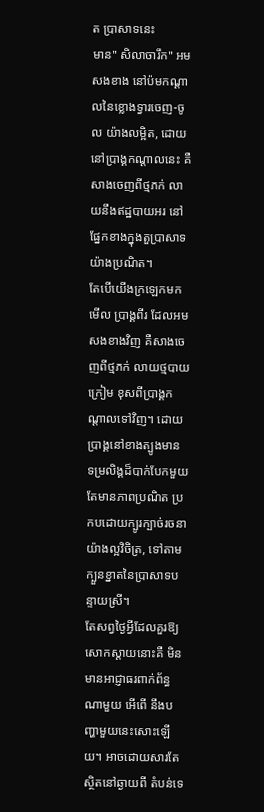ត ប្រាសាទនេះ
មាន" សិលាចារឹក" អមសងខាង នៅប៉មកណ្ដាលនៃខ្លោងទ្វារចេញ-ចូល យ៉ាងលម្អិត, ដោយនៅប្រាង្គកណ្ដាលនេះ គឺសាងចេញពីថ្មភក់ លាយនឹងឥដ្ឋបាយអរ នៅផ្នែកខាងក្នុងតួប្រាសាទយ៉ាងប្រណិត។
តែបើយើងក្រឡេកមកមើល ប្រាង្គពីរ ដែលអមសងខាងវិញ គឺសាងចេញពីថ្មភក់ លាយថ្មបាយក្រៀម ខុសពីប្រាង្គកណ្ដាលទៅវិញ។ ដោយប្រាង្គនៅខាងត្បូងមាន ទម្រលិង្គដ៏បាក់បែកមួយ តែមានភាពប្រណិត ប្រកបដោយក្បូរក្បាច់រចនា យ៉ាងល្អវិចិត្រ, ទៅតាមក្បួនខ្នាតនៃប្រាសាទបន្ទាយស្រី។
តែសព្វថ្ងៃអ្វីដែលគួរឱ្យសោកស្ដាយនោះគឺ មិនមានអាជ្ញាធរពាក់ព័ន្ធណាមួយ អើពើ នឹងបញ្ហាមួយនេះសោះឡើយ។ អាចដោយសារតែស្ថិតនៅឆ្ងាយពី តំបន់ទេ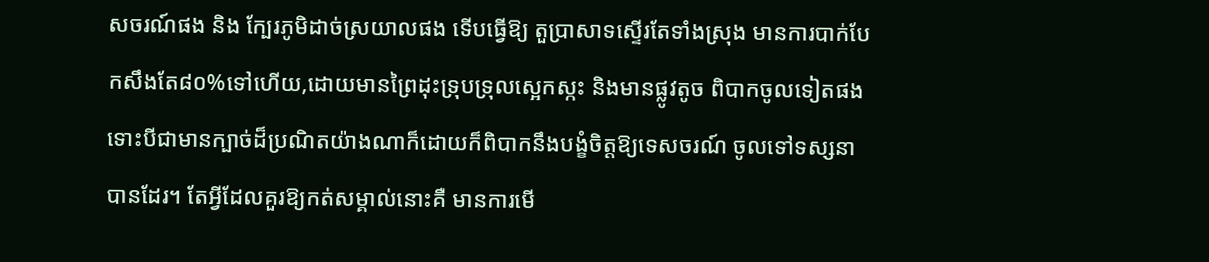សចរណ៍ផង និង ក្បែរភូមិដាច់ស្រយាលផង ទើបធ្វើឱ្យ តួប្រាសាទស្ទើរតែទាំងស្រុង មានការបាក់បែកសឹងតែ៨០%ទៅហើយ,ដោយមានព្រៃដុះទ្រុបទ្រុលស្អេកស្កះ និងមានផ្លូវតូច ពិបាកចូលទៀតផង ទោះបីជាមានក្បាច់ដ៏ប្រណិតយ៉ាងណាក៏ដោយក៏ពិបាកនឹងបង្ខំចិត្តឱ្យទេសចរណ៍ ចូលទៅទស្សនាបានដែរ។ តែអ្វីដែលគួរឱ្យកត់សម្គាល់នោះគឺ មានការមើ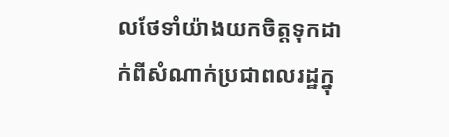លថែទាំយ៉ាងយកចិត្តទុកដាក់ពីសំណាក់ប្រជាពលរដ្ឋក្នុ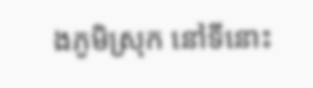ងភូមិស្រុក នៅទីនោះ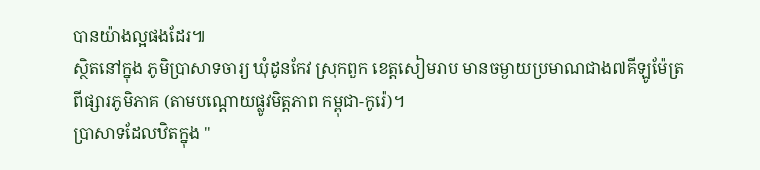បានយ៉ាងល្អផងដែរ៕
ស្ថិតនៅក្នុង ភូមិប្រាសាទចារ្យ ឃុំដូនកែវ ស្រុកពួក ខេត្តសៀមរាប មានចម្ងាយប្រមាណជាង៧គីឡូម៉ែត្រ ពីផ្សារភូមិភាគ (តាមបណ្ដោយផ្លូវមិត្តភាព កម្ពុជា-កូរ៉េ)។
ប្រាសាទដែលឋិតក្នុង "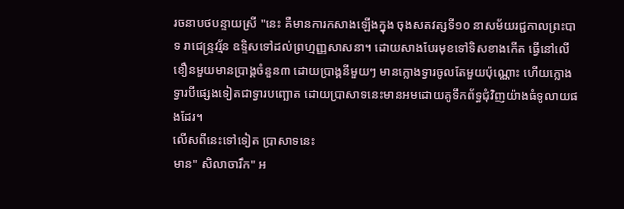រចនាបថបន្ទាយស្រី "នេះ គឺមានការកសាងឡើងក្នុង ចុងសតវត្សទី១០ នាសម័យរជ្ជកាលព្រះបាទ រាជេន្ទ្រវរ្ម័ន ឧទ្ទិសទៅដល់ព្រហ្មញ្ញសាសនា។ ដោយសាងបែរមុខទៅទិសខាងកើត ធ្វើនៅលើខឿនមួយមានប្រាង្គចំនួន៣ ដោយប្រាង្គនីមួយៗ មានក្លោងទ្វារចូលតែមួយប៉ុណ្ណោះ ហើយក្លោងទ្វារបីផ្សេងទៀតជាទ្វារបញ្ឆោត ដោយប្រាសាទនេះមានអមដោយគូទឹកព័ទ្ធជុំវិញយ៉ាងធំទូលាយផងដែរ។
លើសពីនេះទៅទៀត ប្រាសាទនេះ
មាន" សិលាចារឹក" អ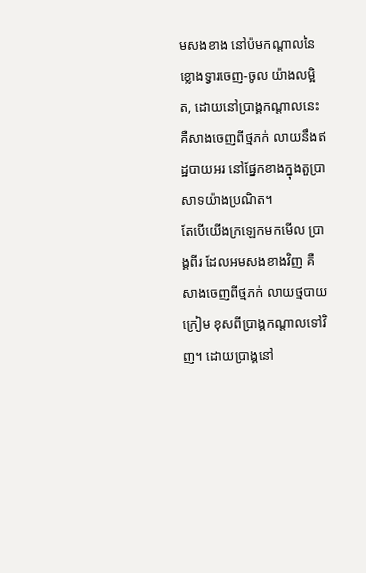មសងខាង នៅប៉មកណ្ដាលនៃខ្លោងទ្វារចេញ-ចូល យ៉ាងលម្អិត, ដោយនៅប្រាង្គកណ្ដាលនេះ គឺសាងចេញពីថ្មភក់ លាយនឹងឥដ្ឋបាយអរ នៅផ្នែកខាងក្នុងតួប្រាសាទយ៉ាងប្រណិត។
តែបើយើងក្រឡេកមកមើល ប្រាង្គពីរ ដែលអមសងខាងវិញ គឺសាងចេញពីថ្មភក់ លាយថ្មបាយក្រៀម ខុសពីប្រាង្គកណ្ដាលទៅវិញ។ ដោយប្រាង្គនៅ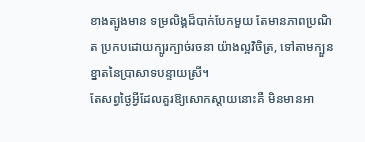ខាងត្បូងមាន ទម្រលិង្គដ៏បាក់បែកមួយ តែមានភាពប្រណិត ប្រកបដោយក្បូរក្បាច់រចនា យ៉ាងល្អវិចិត្រ, ទៅតាមក្បួនខ្នាតនៃប្រាសាទបន្ទាយស្រី។
តែសព្វថ្ងៃអ្វីដែលគួរឱ្យសោកស្ដាយនោះគឺ មិនមានអា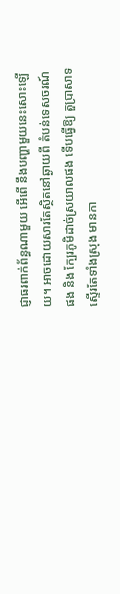ជ្ញាធរពាក់ព័ន្ធណាមួយ អើពើ នឹងបញ្ហាមួយនេះសោះឡើយ។ អាចដោយសារតែស្ថិតនៅឆ្ងាយពី តំបន់ទេសចរណ៍ផង និង ក្បែរភូមិដាច់ស្រយាលផង ទើបធ្វើឱ្យ តួប្រាសាទស្ទើរតែទាំងស្រុង មានកា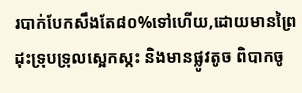របាក់បែកសឹងតែ៨០%ទៅហើយ,ដោយមានព្រៃដុះទ្រុបទ្រុលស្អេកស្កះ និងមានផ្លូវតូច ពិបាកចូ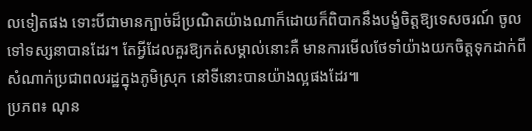លទៀតផង ទោះបីជាមានក្បាច់ដ៏ប្រណិតយ៉ាងណាក៏ដោយក៏ពិបាកនឹងបង្ខំចិត្តឱ្យទេសចរណ៍ ចូលទៅទស្សនាបានដែរ។ តែអ្វីដែលគួរឱ្យកត់សម្គាល់នោះគឺ មានការមើលថែទាំយ៉ាងយកចិត្តទុកដាក់ពីសំណាក់ប្រជាពលរដ្ឋក្នុងភូមិស្រុក នៅទីនោះបានយ៉ាងល្អផងដែរ៕
ប្រភព៖ ណុន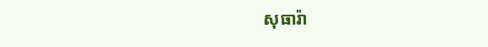សុធារ៉ា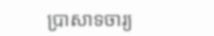ប្រាសាទចារ្យ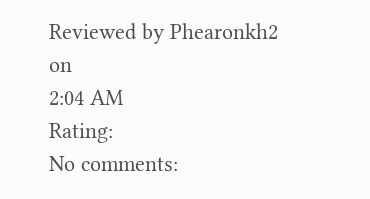Reviewed by Phearonkh2
on
2:04 AM
Rating:
No comments: